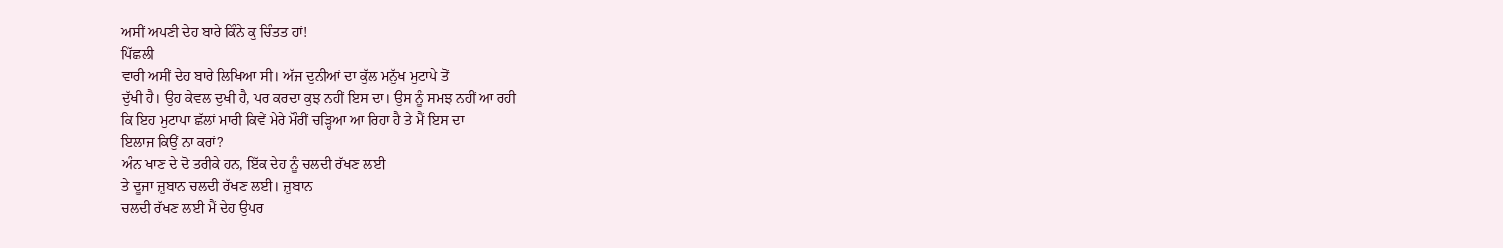ਅਸੀਂ ਅਪਣੀ ਦੇਹ ਬਾਰੇ ਕਿੰਨੇ ਕੁ ਚਿੰਤਤ ਹਾਂ!
ਪਿੱਛਲੀ
ਵਾਰੀ ਅਸੀਂ ਦੇਹ ਬਾਰੇ ਲਿਖਿਆ ਸੀ। ਅੱਜ ਦੁਨੀਆਂ ਦਾ ਕੁੱਲ ਮਨੁੱਖ ਮੁਟਾਪੇ ਤੋਂ
ਦੁੱਖੀ ਹੈ। ਉਹ ਕੇਵਲ ਦੁਖੀ ਹੈ, ਪਰ ਕਰਦਾ ਕੁਝ ਨਹੀਂ ਇਸ ਦਾ। ਉਸ ਨੂੰ ਸਮਝ ਨਹੀਂ ਆ ਰਹੀ
ਕਿ ਇਹ ਮੁਟਾਪਾ ਛੱਲਾਂ ਮਾਰੀ ਕਿਵੇਂ ਮੇਰੇ ਮੌਰੀਂ ਚੜ੍ਹਿਆ ਆ ਰਿਹਾ ਹੈ ਤੇ ਮੈਂ ਇਸ ਦਾ
ਇਲਾਜ ਕਿਉਂ ਨਾ ਕਰਾਂ?
ਅੰਨ ਖਾਣ ਦੇ ਦੋ ਤਰੀਕੇ ਹਨ, ਇੱਕ ਦੇਹ ਨੂੰ ਚਲਦੀ ਰੱਖਣ ਲਈ
ਤੇ ਦੂਜਾ ਜ਼ੁਬਾਨ ਚਲਦੀ ਰੱਖਣ ਲਈ। ਜ਼ੁਬਾਨ
ਚਲਦੀ ਰੱਖਣ ਲਈ ਮੈਂ ਦੇਹ ਉਪਰ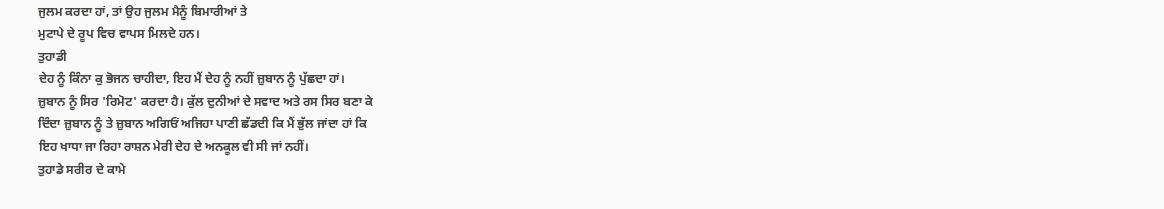ਜੁਲਮ ਕਰਦਾ ਹਾਂ, ਤਾਂ ਉਹ ਜੁਲਮ ਮੈਨੂੰ ਬਿਮਾਰੀਆਂ ਤੇ
ਮੁਟਾਪੇ ਦੇ ਰੂਪ ਵਿਚ ਵਾਪਸ ਮਿਲਦੇ ਹਨ।
ਤੁਹਾਡੀ
ਦੇਹ ਨੂੰ ਕਿੰਨਾ ਕੁ ਭੋਜਨ ਚਾਹੀਦਾ, ਇਹ ਮੈਂ ਦੇਹ ਨੂੰ ਨਹੀਂ ਜ਼ੁਬਾਨ ਨੂੰ ਪੁੱਛਦਾ ਹਾਂ।
ਜ਼ੁਬਾਨ ਨੂੰ ਸਿਰ 'ਰਿਮੋਟ' ਕਰਦਾ ਹੈ। ਕੁੱਲ ਦੁਨੀਆਂ ਦੇ ਸਵਾਦ ਅਤੇ ਰਸ ਸਿਰ ਬਣਾ ਕੇ
ਦਿੰਦਾ ਜ਼ੁਬਾਨ ਨੂੰ ਤੇ ਜ਼ੁਬਾਨ ਅਗਿਓਂ ਅਜਿਹਾ ਪਾਣੀ ਛੱਡਦੀ ਕਿ ਮੈਂ ਭੁੱਲ ਜਾਂਦਾ ਹਾਂ ਕਿ
ਇਹ ਖਾਧਾ ਜਾ ਰਿਹਾ ਰਾਸ਼ਨ ਮੇਰੀ ਦੇਹ ਦੇ ਅਨਕੂਲ ਵੀ ਸੀ ਜਾਂ ਨਹੀਂ।
ਤੁਹਾਡੇ ਸਰੀਰ ਦੇ ਕਾਮੇ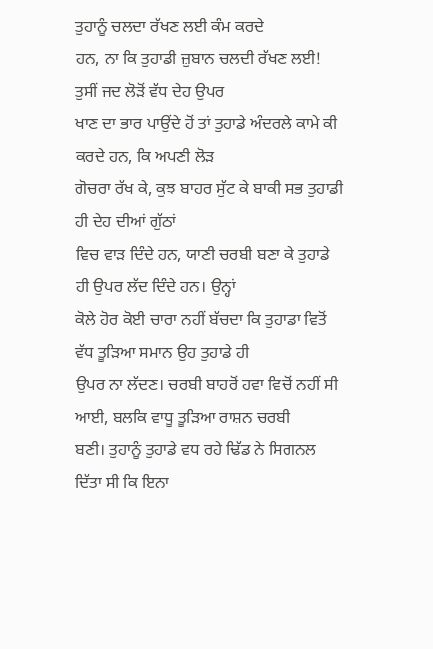ਤੁਹਾਨੂੰ ਚਲਦਾ ਰੱਖਣ ਲਈ ਕੰਮ ਕਰਦੇ
ਹਨ, ਨਾ ਕਿ ਤੁਹਾਡੀ ਜ਼ੁਬਾਨ ਚਲਦੀ ਰੱਖਣ ਲਈ! ਤੁਸੀਂ ਜਦ ਲੋੜੋਂ ਵੱਧ ਦੇਹ ਉਪਰ
ਖਾਣ ਦਾ ਭਾਰ ਪਾਉਂਦੇ ਹੋਂ ਤਾਂ ਤੁਹਾਡੇ ਅੰਦਰਲੇ ਕਾਮੇ ਕੀ ਕਰਦੇ ਹਨ, ਕਿ ਅਪਣੀ ਲੋੜ
ਗੋਚਰਾ ਰੱਖ ਕੇ, ਕੁਝ ਬਾਹਰ ਸੁੱਟ ਕੇ ਬਾਕੀ ਸਭ ਤੁਹਾਡੀ ਹੀ ਦੇਹ ਦੀਆਂ ਗੁੱਠਾਂ
ਵਿਚ ਵਾੜ ਦਿੰਦੇ ਹਨ, ਯਾਣੀ ਚਰਬੀ ਬਣਾ ਕੇ ਤੁਹਾਡੇ ਹੀ ਉਪਰ ਲੱਦ ਦਿੰਦੇ ਹਨ। ਉਨ੍ਹਾਂ
ਕੋਲੇ ਹੋਰ ਕੋਈ ਚਾਰਾ ਨਹੀਂ ਬੱਚਦਾ ਕਿ ਤੁਹਾਡਾ ਵਿਤੋਂ ਵੱਧ ਤੂੜਿਆ ਸਮਾਨ ਉਹ ਤੁਹਾਡੇ ਹੀ
ਉਪਰ ਨਾ ਲੱਦਣ। ਚਰਬੀ ਬਾਹਰੋਂ ਹਵਾ ਵਿਚੋਂ ਨਹੀਂ ਸੀ ਆਈ, ਬਲਕਿ ਵਾਧੂ ਤੂੜਿਆ ਰਾਸ਼ਨ ਚਰਬੀ
ਬਣੀ। ਤੁਹਾਨੂੰ ਤੁਹਾਡੇ ਵਧ ਰਹੇ ਢਿੱਡ ਨੇ ਸਿਗਨਲ ਦਿੱਤਾ ਸੀ ਕਿ ਇਨਾ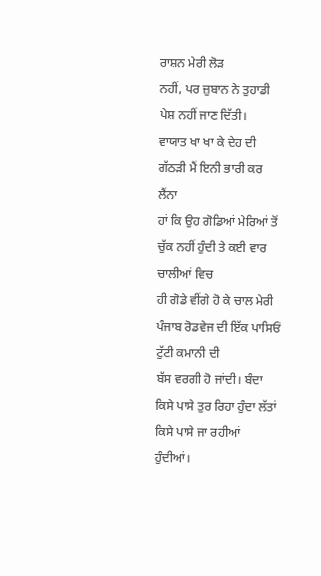ਰਾਸ਼ਨ ਮੇਰੀ ਲੋੜ
ਨਹੀਂ, ਪਰ ਜ਼ੁਬਾਨ ਨੇ ਤੁਹਾਡੀ ਪੇਸ਼ ਨਹੀਂ ਜਾਣ ਦਿੱਤੀ।
ਵਾਯਾਤ ਖਾ ਖਾ ਕੇ ਦੇਹ ਦੀ ਗੱਠੜੀ ਮੈਂ ਇਨੀ ਭਾਰੀ ਕਰ ਲੈਂਨਾ
ਹਾਂ ਕਿ ਉਹ ਗੋਡਿਆਂ ਮੇਰਿਆਂ ਤੋਂ ਚੁੱਕ ਨਹੀਂ ਹੁੰਦੀ ਤੇ ਕਈ ਵਾਰ ਚਾਲੀਆਂ ਵਿਚ
ਹੀ ਗੋਡੇ ਵੀਂਗੇ ਹੋ ਕੇ ਚਾਲ ਮੇਰੀ ਪੰਜਾਬ ਰੋਡਵੇਜ ਦੀ ਇੱਕ ਪਾਸਿਓਂ ਟੁੱਟੀ ਕਮਾਨੀ ਦੀ
ਬੱਸ ਵਰਗੀ ਹੋ ਜਾਂਦੀ। ਬੰਦਾ ਕਿਸੇ ਪਾਸੇ ਤੁਰ ਰਿਹਾ ਹੁੰਦਾ ਲੱਤਾਂ ਕਿਸੇ ਪਾਸੇ ਜਾ ਰਹੀਆਂ
ਹੁੰਦੀਆਂ।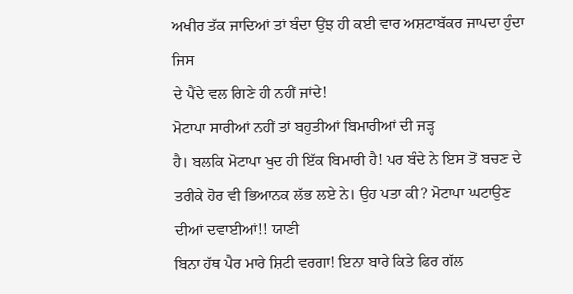ਅਖੀਰ ਤੱਕ ਜਾਦਿਆਂ ਤਾਂ ਬੰਦਾ ਉਂਝ ਹੀ ਕਈ ਵਾਰ ਅਸ਼ਟਾਬੱਕਰ ਜਾਪਦਾ ਹੁੰਦਾ ਜਿਸ
ਦੇ ਪੈਂਦੇ ਵਲ ਗਿਣੇ ਹੀ ਨਹੀਂ ਜਾਂਦੇ!
ਮੋਟਾਪਾ ਸਾਰੀਆਂ ਨਹੀਂ ਤਾਂ ਬਹੁਤੀਆਂ ਬਿਮਾਰੀਆਂ ਦੀ ਜੜ੍ਹ
ਹੈ। ਬਲਕਿ ਮੋਟਾਪਾ ਖੁਦ ਹੀ ਇੱਕ ਬਿਮਾਰੀ ਹੈ! ਪਰ ਬੰਦੇ ਨੇ ਇਸ ਤੋਂ ਬਚਣ ਦੇ
ਤਰੀਕੇ ਹੋਰ ਵੀ ਭਿਆਨਕ ਲੱਭ ਲਏ ਨੇ। ਉਹ ਪਤਾ ਕੀ? ਮੋਟਾਪਾ ਘਟਾਉਣ ਦੀਆਂ ਦਵਾਈਆਂ!! ਯਾਣੀ
ਬਿਨਾ ਹੱਥ ਪੈਰ ਮਾਰੇ ਸ਼ਿਟੀ ਵਰਗਾ! ਇਨਾ ਬਾਰੇ ਕਿਤੇ ਫਿਰ ਗੱਲ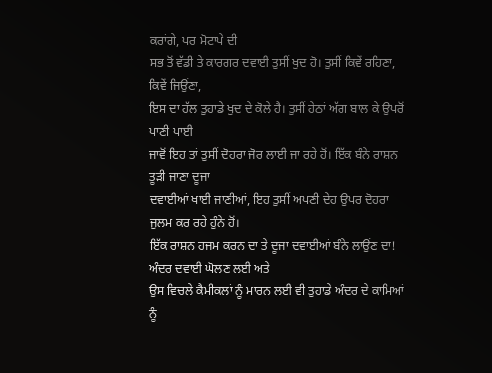ਕਰਾਂਗੇ, ਪਰ ਮੋਟਾਪੇ ਦੀ
ਸਭ ਤੋਂ ਵੱਡੀ ਤੇ ਕਾਰਗਰ ਦਵਾਈ ਤੁਸੀਂ ਖੁਦ ਹੋ। ਤੁਸੀਂ ਕਿਵੇਂ ਰਹਿਣਾ, ਕਿਵੇਂ ਜਿਉਂਣਾ,
ਇਸ ਦਾ ਹੱਲ ਤੁਹਾਡੇ ਖੁਦ ਦੇ ਕੋਲੇ ਹੈ। ਤੁਸੀਂ ਹੇਠਾਂ ਅੱਗ ਬਾਲ ਕੇ ਉਪਰੋਂ ਪਾਣੀ ਪਾਈ
ਜਾਵੋਂ ਇਹ ਤਾਂ ਤੁਸੀਂ ਦੋਹਰਾ ਜੋਰ ਲਾਈ ਜਾ ਰਹੇ ਹੋਂ। ਇੱਕ ਬੰਨੇ ਰਾਸ਼ਨ ਤੂੜੀ ਜਾਣਾ ਦੂਜਾ
ਦਵਾਈਆਂ ਖਾਈ ਜਾਣੀਆਂ, ਇਹ ਤੁਸੀਂ ਅਪਣੀ ਦੇਹ ਉਪਰ ਦੋਹਰਾ ਜੁਲਮ ਕਰ ਰਹੇ ਹੁੰਨੇ ਹੋਂ।
ਇੱਕ ਰਾਸ਼ਨ ਹਜਮ ਕਰਨ ਦਾ ਤੇ ਦੂਜਾ ਦਵਾਈਆਂ ਬੰਨੇ ਲਾਉਂਣ ਦਾ! ਅੰਦਰ ਦਵਾਈ ਘੋਲਣ ਲਈ ਅਤੇ
ਉਸ ਵਿਚਲੇ ਕੈਮੀਕਲਾਂ ਨੂੰ ਮਾਰਨ ਲਈ ਵੀ ਤੁਹਾਡੇ ਅੰਦਰ ਦੇ ਕਾਮਿਆਂ ਨੂੰ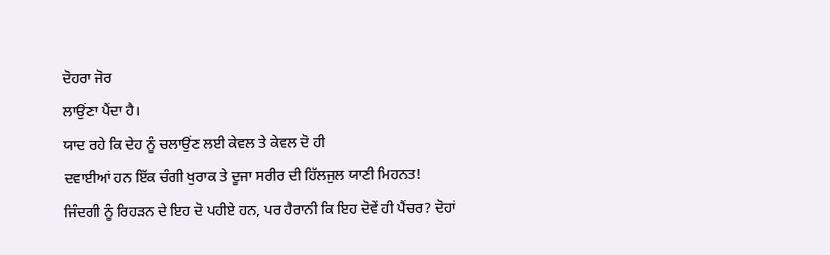ਦੋਹਰਾ ਜੋਰ
ਲਾਉਂਣਾ ਪੈਂਦਾ ਹੈ।
ਯਾਦ ਰਹੇ ਕਿ ਦੇਹ ਨੂੰ ਚਲਾਉਂਣ ਲਈ ਕੇਵਲ ਤੇ ਕੇਵਲ ਦੋ ਹੀ
ਦਵਾਈਆਂ ਹਨ ਇੱਕ ਚੰਗੀ ਖੁਰਾਕ ਤੇ ਦੂਜਾ ਸਰੀਰ ਦੀ ਹਿੱਲਜੁਲ ਯਾਣੀ ਮਿਹਨਤ!
ਜਿੰਦਗੀ ਨੂੰ ਰਿਹੜਨ ਦੇ ਇਹ ਦੋ ਪਹੀਏ ਹਨ, ਪਰ ਹੈਰਾਨੀ ਕਿ ਇਹ ਦੋਵੇਂ ਹੀ ਪੈਂਚਰ? ਦੋਹਾਂ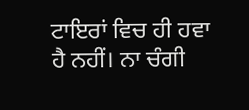ਟਾਇਰਾਂ ਵਿਚ ਹੀ ਹਵਾ ਹੈ ਨਹੀਂ। ਨਾ ਚੰਗੀ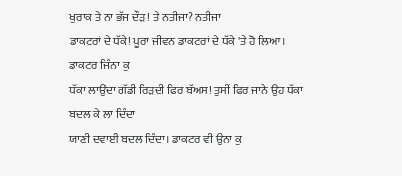ਖੁਰਾਕ ਤੇ ਨਾ ਭੱਜ ਦੌੜ! ਤੇ ਨਤੀਜਾ? ਨਤੀਜਾ
ਡਾਕਟਰਾਂ ਦੇ ਧੱਕੇ! ਪੂਰਾ ਜੀਵਨ ਡਾਕਟਰਾਂ ਦੇ ਧੱਕੇ 'ਤੇ ਹੋ ਲਿਆ। ਡਾਕਟਰ ਜਿੰਨਾ ਕੁ
ਧੱਕਾ ਲਾਉਂਦਾ ਗੱਡੀ ਰਿੜਦੀ ਫਿਰ ਬੱਅਸ! ਤੁਸੀਂ ਫਿਰ ਜਾਨੇ ਉਹ ਧੱਕਾ ਬਦਲ ਕੇ ਲਾ ਦਿੰਦਾ
ਯਾਣੀ ਦਵਾਈ ਬਦਲ ਦਿੰਦਾ। ਡਾਕਟਰ ਵੀ ਉਨਾ ਕੁ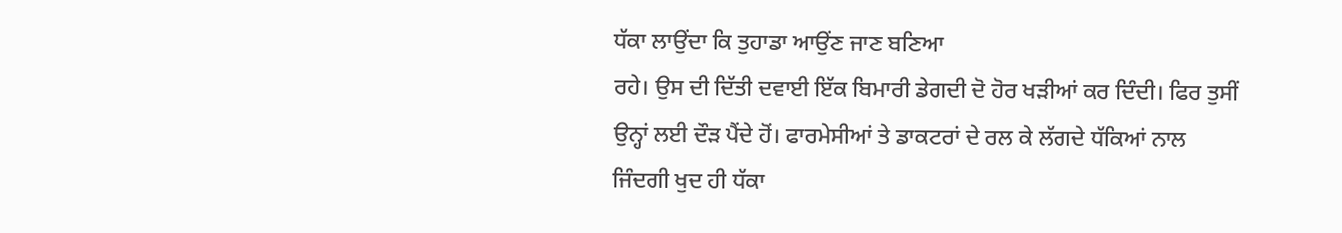ਧੱਕਾ ਲਾਉਂਦਾ ਕਿ ਤੁਹਾਡਾ ਆਉਂਣ ਜਾਣ ਬਣਿਆ
ਰਹੇ। ਉਸ ਦੀ ਦਿੱਤੀ ਦਵਾਈ ਇੱਕ ਬਿਮਾਰੀ ਡੇਗਦੀ ਦੋ ਹੋਰ ਖੜੀਆਂ ਕਰ ਦਿੰਦੀ। ਫਿਰ ਤੁਸੀਂ
ਉਨ੍ਹਾਂ ਲਈ ਦੌੜ ਪੈਂਦੇ ਹੋਂ। ਫਾਰਮੇਸੀਆਂ ਤੇ ਡਾਕਟਰਾਂ ਦੇ ਰਲ ਕੇ ਲੱਗਦੇ ਧੱਕਿਆਂ ਨਾਲ
ਜਿੰਦਗੀ ਖੁਦ ਹੀ ਧੱਕਾ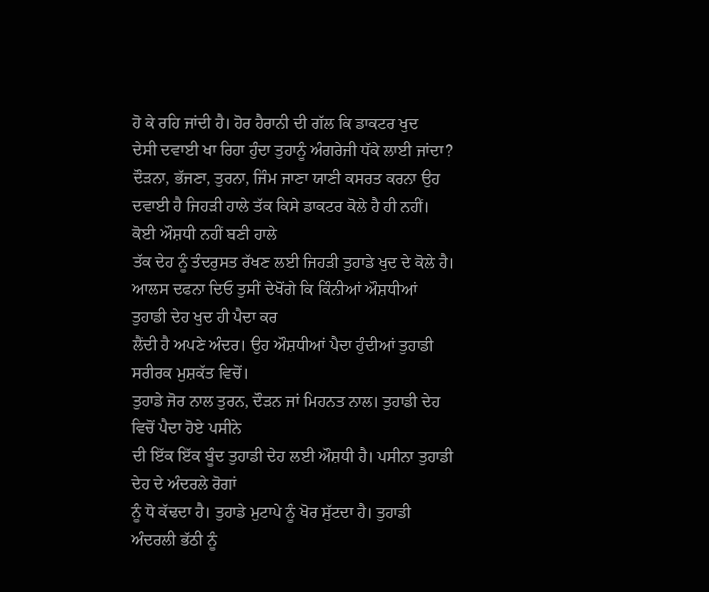ਹੋ ਕੇ ਰਹਿ ਜਾਂਦੀ ਹੈ। ਹੋਰ ਹੈਰਾਨੀ ਦੀ ਗੱਲ ਕਿ ਡਾਕਟਰ ਖੁਦ
ਦੇਸੀ ਦਵਾਈ ਖਾ ਰਿਹਾ ਹੁੰਦਾ ਤੁਹਾਨੂੰ ਅੰਗਰੇਜੀ ਧੱਕੇ ਲਾਈ ਜਾਂਦਾ?
ਦੌੜਨਾ, ਭੱਜਣਾ, ਤੁਰਨਾ, ਜਿੰਮ ਜਾਣਾ ਯਾਣੀ ਕਸਰਤ ਕਰਨਾ ਉਹ
ਦਵਾਈ ਹੈ ਜਿਹੜੀ ਹਾਲੇ ਤੱਕ ਕਿਸੇ ਡਾਕਟਰ ਕੋਲੇ ਹੈ ਹੀ ਨਹੀਂ। ਕੋਈ ਔਸ਼ਧੀ ਨਹੀਂ ਬਣੀ ਹਾਲੇ
ਤੱਕ ਦੇਹ ਨੂੰ ਤੰਦਰੁਸਤ ਰੱਖਣ ਲਈ ਜਿਹੜੀ ਤੁਹਾਡੇ ਖੁਦ ਦੇ ਕੋਲੇ ਹੈ।
ਆਲਸ ਦਫਨਾ ਦਿਓ ਤੁਸੀਂ ਦੇਖੋਂਗੇ ਕਿ ਕਿੰਨੀਆਂ ਔਸ਼ਧੀਆਂ ਤੁਹਾਡੀ ਦੇਹ ਖੁਦ ਹੀ ਪੈਦਾ ਕਰ
ਲੈਂਦੀ ਹੈ ਅਪਣੇ ਅੰਦਰ। ਉਹ ਔਸ਼ਧੀਆਂ ਪੈਦਾ ਹੁੰਦੀਆਂ ਤੁਹਾਡੀ ਸਰੀਰਕ ਮੁਸ਼ਕੱਤ ਵਿਚੋਂ।
ਤੁਹਾਡੇ ਜੋਰ ਨਾਲ ਤੁਰਨ, ਦੌੜਨ ਜਾਂ ਮਿਹਨਤ ਨਾਲ। ਤੁਹਾਡੀ ਦੇਹ ਵਿਚੋਂ ਪੈਦਾ ਹੋਏ ਪਸੀਨੇ
ਦੀ ਇੱਕ ਇੱਕ ਬੂੰਦ ਤੁਹਾਡੀ ਦੇਹ ਲਈ ਔਸ਼ਧੀ ਹੈ। ਪਸੀਨਾ ਤੁਹਾਡੀ ਦੇਹ ਦੇ ਅੰਦਰਲੇ ਰੋਗਾਂ
ਨੂੰ ਧੋ ਕੱਢਦਾ ਹੈ। ਤੁਹਾਡੇ ਮੁਟਾਪੇ ਨੂੰ ਖੋਰ ਸੁੱਟਦਾ ਹੈ। ਤੁਹਾਡੀ ਅੰਦਰਲੀ ਭੱਠੀ ਨੂੰ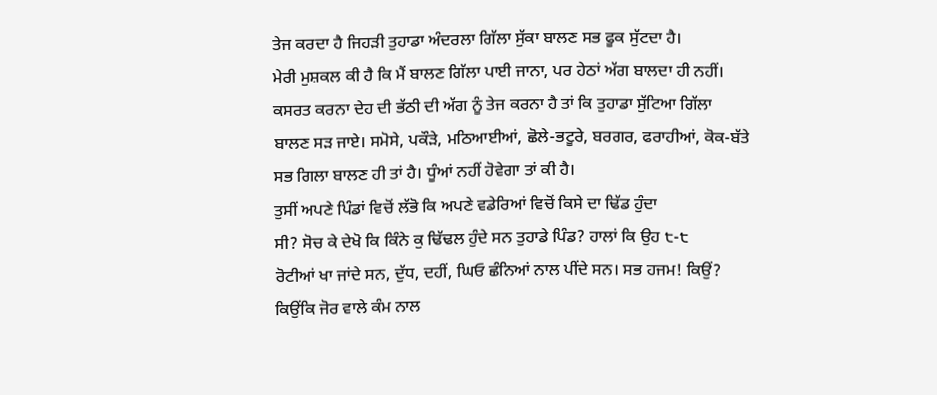ਤੇਜ ਕਰਦਾ ਹੈ ਜਿਹੜੀ ਤੁਹਾਡਾ ਅੰਦਰਲਾ ਗਿੱਲਾ ਸੁੱਕਾ ਬਾਲਣ ਸਭ ਫੂਕ ਸੁੱਟਦਾ ਹੈ।
ਮੇਰੀ ਮੁਸ਼ਕਲ ਕੀ ਹੈ ਕਿ ਮੈਂ ਬਾਲਣ ਗਿੱਲਾ ਪਾਈ ਜਾਨਾ, ਪਰ ਹੇਠਾਂ ਅੱਗ ਬਾਲਦਾ ਹੀ ਨਹੀਂ।
ਕਸਰਤ ਕਰਨਾ ਦੇਹ ਦੀ ਭੱਠੀ ਦੀ ਅੱਗ ਨੂੰ ਤੇਜ ਕਰਨਾ ਹੈ ਤਾਂ ਕਿ ਤੁਹਾਡਾ ਸੁੱਟਿਆ ਗਿੱਲਾ
ਬਾਲਣ ਸੜ ਜਾਏ। ਸਮੋਸੇ, ਪਕੌੜੇ, ਮਠਿਆਈਆਂ, ਛੋਲੇ-ਭਟੂਰੇ, ਬਰਗਰ, ਫਰਾਹੀਆਂ, ਕੋਕ-ਬੱਤੇ
ਸਭ ਗਿਲਾ ਬਾਲਣ ਹੀ ਤਾਂ ਹੈ। ਧੂੰਆਂ ਨਹੀਂ ਹੋਵੇਗਾ ਤਾਂ ਕੀ ਹੈ।
ਤੁਸੀਂ ਅਪਣੇ ਪਿੰਡਾਂ ਵਿਚੋਂ ਲੱਭੋ ਕਿ ਅਪਣੇ ਵਡੇਰਿਆਂ ਵਿਚੋਂ ਕਿਸੇ ਦਾ ਢਿੱਡ ਹੁੰਦਾ
ਸੀ? ਸੋਚ ਕੇ ਦੇਖੋ ਕਿ ਕਿੰਨੇ ਕੁ ਢਿੱਢਲ ਹੁੰਦੇ ਸਨ ਤੁਹਾਡੇ ਪਿੰਡ? ਹਾਲਾਂ ਕਿ ਉਹ ੮-੮
ਰੋਟੀਆਂ ਖਾ ਜਾਂਦੇ ਸਨ, ਦੁੱਧ, ਦਹੀਂ, ਘਿਓ ਛੰਨਿਆਂ ਨਾਲ ਪੀਂਦੇ ਸਨ। ਸਭ ਹਜਮ! ਕਿਉਂ?
ਕਿਉਂਕਿ ਜੋਰ ਵਾਲੇ ਕੰਮ ਨਾਲ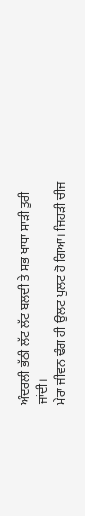ਅੰਦਰਲੀ ਭੱਠੀ ਲੱਟ ਲੱਟ ਬਲਦੀ ਤੇ ਸਭ ਖਾਧਾ ਸਾੜੀ ਤੁਰੀ
ਜਾਂਦੀ।
ਮੇਰਾ ਜੀਵਨ ਢੰਗ ਹੀ ਉਲਟ ਪੁਲਟ ਹੋ ਗਿਆ। ਜਿਹੜੀ ਚੀਜ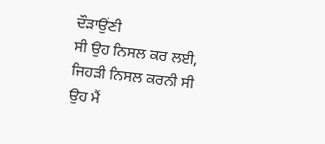ਦੌੜਾਉਂਣੀ
ਸੀ ਉਹ ਨਿਸਲ ਕਰ ਲਈ, ਜਿਹੜੀ ਨਿਸਲ ਕਰਨੀ ਸੀ ਉਹ ਮੈਂ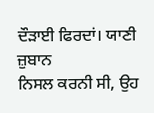ਦੌੜਾਈ ਫਿਰਦਾਂ। ਯਾਣੀ ਜ਼ੁਬਾਨ
ਨਿਸਲ ਕਰਨੀ ਸੀ, ਉਹ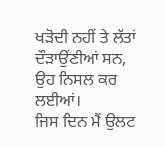ਖੜੋਦੀ ਨਹੀਂ ਤੇ ਲੱਤਾਂ ਦੌੜਾਉਂਣੀਆਂ ਸਨ, ਉਹ ਨਿਸਲ ਕਰ ਲਈਆਂ।
ਜਿਸ ਦਿਨ ਮੈਂ ਉਲਟ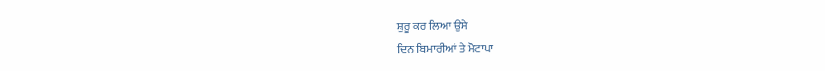ਸ਼ੁਰੂ ਕਰ ਲਿਆ ਉਸੇ
ਦਿਨ ਬਿਮਾਰੀਆਂ ਤੇ ਮੋਟਾਪਾ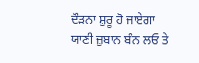ਦੌੜਨਾ ਸ਼ੁਰੂ ਹੋ ਜਾਏਗਾ ਯਾਣੀ ਜ਼ੁਬਾਨ ਬੰਨ ਲਓ ਤੇ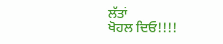ਲੱਤਾਂ
ਖੋਹਲ ਦਿਓ!!!!